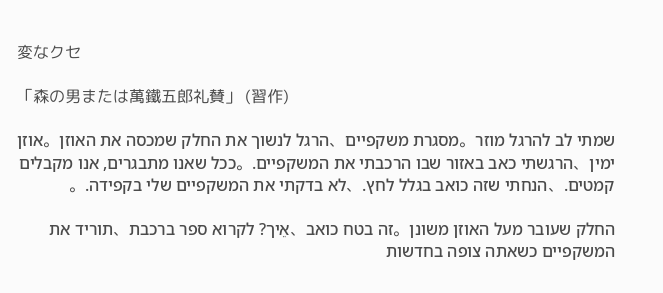変なクセ

「森の男または萬鐵五郎礼賛」 (習作)

שמתי לב להרגל מוזר。מסגרת משקפיים、הרגל לנשוך את החלק שמכסה את האוזן。אוזן ימין、הרגשתי כאב באזור שבו הרכבתי את המשקפיים.。ככל שאנו מתבגרים, אנו מקבלים קמטים.、הנחתי שזה כואב בגלל לחץ.、לא בדקתי את המשקפיים שלי בקפידה.。

החלק שעובר מעל האוזן משונן。זה בטח כואב、אֵיך? לקרוא ספר ברכבת、תוריד את המשקפיים כשאתה צופה בחדשות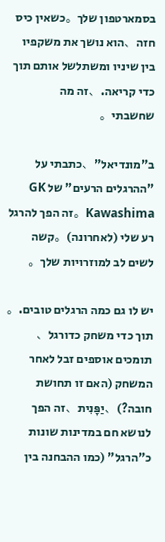בסמארטפון שלך。כשאין כיס חזה、הוא נושך את משקפיו בין שיניו ומשתלשל אותם תוך כדי קריאה.、זה מה שחשבתי。

ב"מונדיאל"、כתבתי על "ההרגלים הרעים" של GK Kawashima。זה הפך להרגל רע שלי (לאחרונה)。קשה לשים לב למוזרויות שלך。

יש לו גם כמה הרגלים טובים.。תוך כדי משחק כדורגל、תומכים אוספים זבל לאחר המשחק (האם זו תחושת חובה?)、יַפָּנִית、זה הפך לנושא חם במדינות שונות כ"הרגל" (כמו ההבחנה בין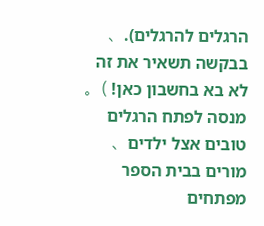הרגלים להרגלים).、בבקשה תשאיר את זה לא בא בחשבון כאן! )。מנסה לפתח הרגלים טובים אצל ילדים、מורים בבית הספר מפתחים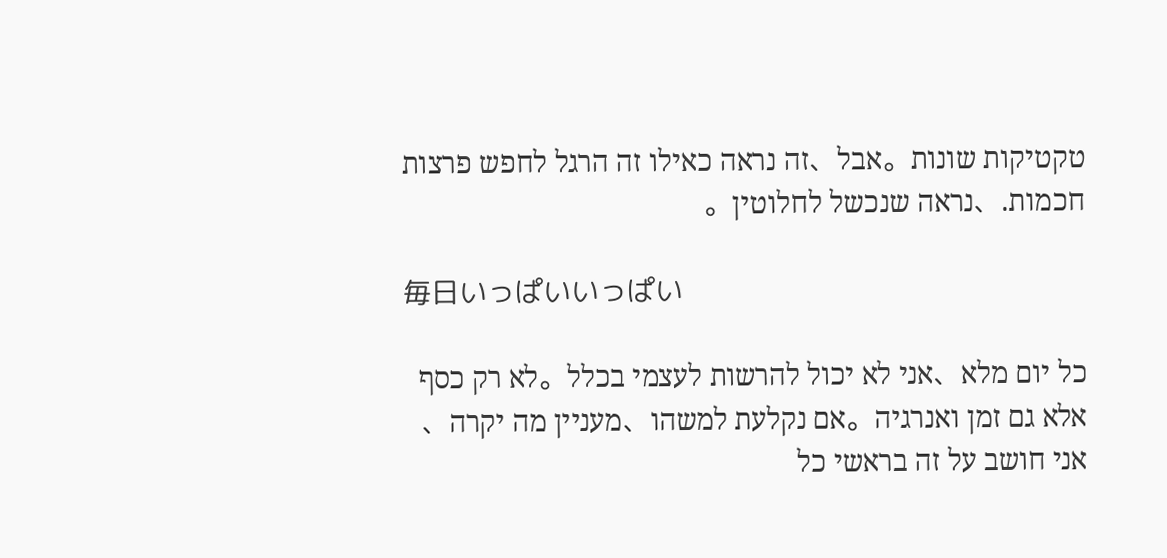טקטיקות שונות。אבל、זה נראה כאילו זה הרגל לחפש פרצות חכמות.、נראה שנכשל לחלוטין。

毎日いっぱいいっぱい

כל יום מלא、אני לא יכול להרשות לעצמי בכלל。לא רק כסף אלא גם זמן ואנרגיה。אם נקלעת למשהו、מעניין מה יקרה、אני חושב על זה בראשי כל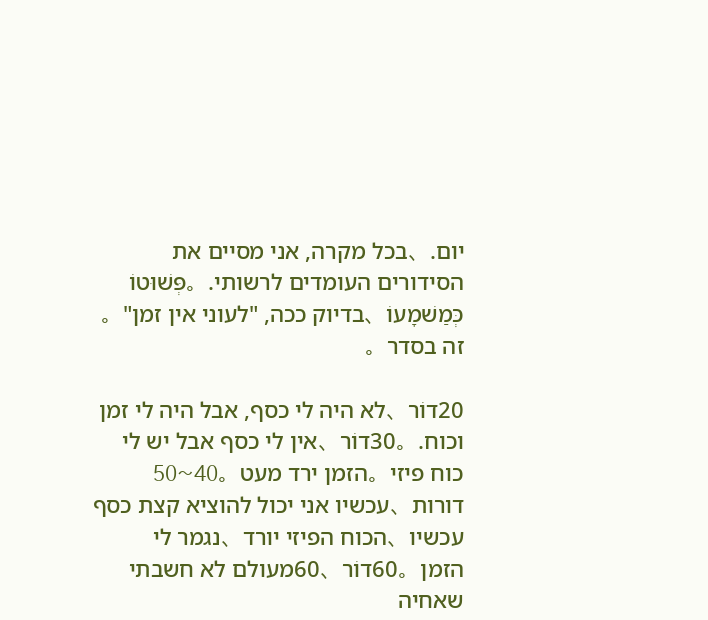יום.、בכל מקרה, אני מסיים את הסידורים העומדים לרשותי.。פְּשׁוּטוֹ כְּמַשׁמָעוֹ、בדיוק ככה, "לעוני אין זמן"。זה בסדר。

20דוֹר、לא היה לי כסף, אבל היה לי זמן וכוח.。30דוֹר、אין לי כסף אבל יש לי כוח פיזי。הזמן ירד מעט。40~50 דורות、עכשיו אני יכול להוציא קצת כסף עכשיו、הכוח הפיזי יורד、נגמר לי הזמן。60דוֹר、60מעולם לא חשבתי שאחיה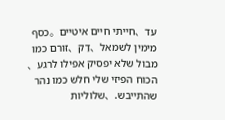עד、חייתי חיים איטיים。כסף מימין לשמאל、דַק、זורם כמו מבול שלא יפסיק אפילו לרגע、הכוח הפיזי שלי חלש כמו נהר שהתייבש.、שלוליות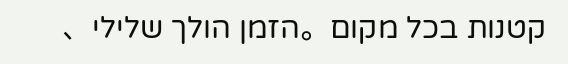קטנות בכל מקום。הזמן הולך שלילי、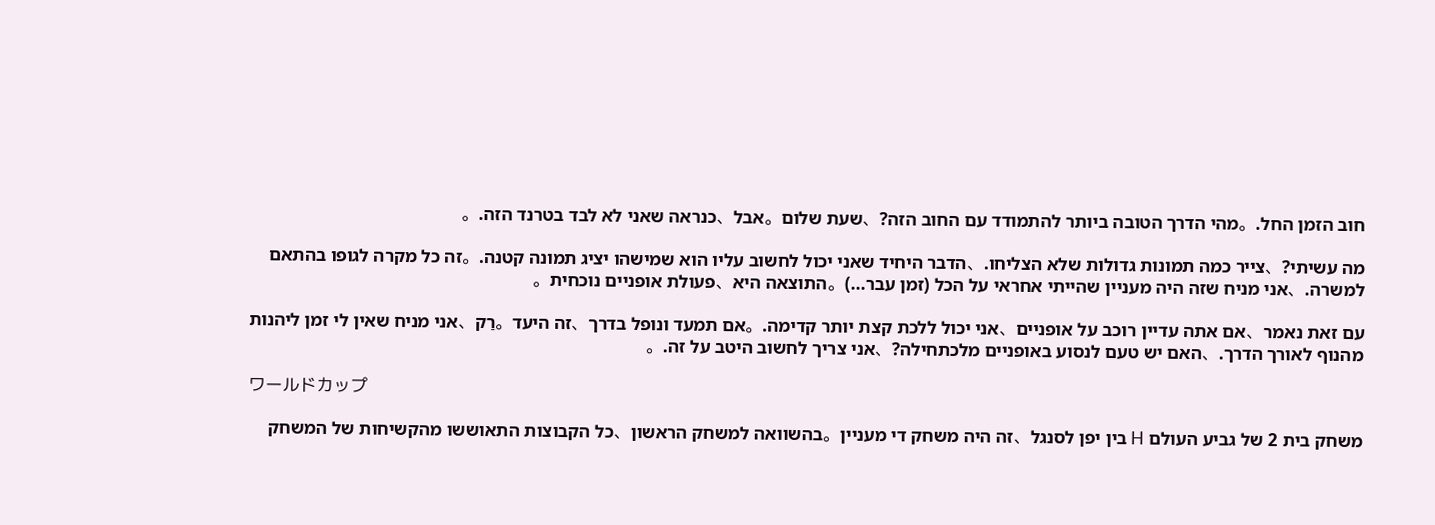חוב הזמן החל.。מהי הדרך הטובה ביותר להתמודד עם החוב הזה?、שעת שלום。אבל、כנראה שאני לא לבד בטרנד הזה.。

מה עשיתי?、צייר כמה תמונות גדולות שלא הצליחו.、הדבר היחיד שאני יכול לחשוב עליו הוא שמישהו יציג תמונה קטנה.。זה כל מקרה לגופו בהתאם למשרה.、אני מניח שזה היה מעניין שהייתי אחראי על הכל (זמן עבר...)。התוצאה היא、פעולת אופניים נוכחית。

עם זאת נאמר、אם אתה עדיין רוכב על אופניים、אני יכול ללכת קצת יותר קדימה.。אם תמעד ונופל בדרך、זה היעד。רַק、אני מניח שאין לי זמן ליהנות מהנוף לאורך הדרך.、האם יש טעם לנסוע באופניים מלכתחילה?、אני צריך לחשוב היטב על זה.。

ワールドカップ

משחק בית 2 של גביע העולם H בין יפן לסנגל、זה היה משחק די מעניין。בהשוואה למשחק הראשון、כל הקבוצות התאוששו מהקשיחות של המשחק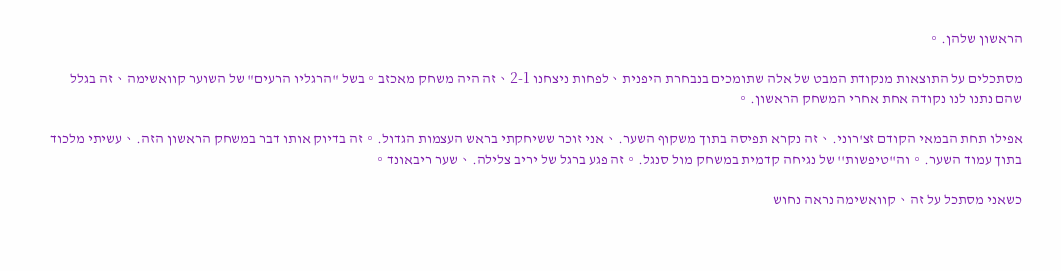הראשון שלהן.。

מסתכלים על התוצאות מנקודת המבט של אלה שתומכים בנבחרת היפנית、לפחות ניצחנו 2-1、זה היה משחק מאכזב。בשל "הרגליו הרעים" של השוער קוואשימה、זה בגלל שהם נתנו לנו נקודה אחת אחרי המשחק הראשון.。

אפילו תחת הבמאי הקודם זצ'רוני.、זה נקרא תפיסה בתוך משקוף השער.、אני זוכר ששיחקתי בראש העצמות הגדול.。זה בדיוק אותו דבר במשחק הראשון הזה.、עשיתי מלכוד בתוך עמוד השער.。וה''טיפשות'' של נגיחה קדמית במשחק מול סנגל.。זה פגע ברגל של יריב צלילה.、שער ריבאונד。

כשאני מסתכל על זה、קוואשימה נראה נחוש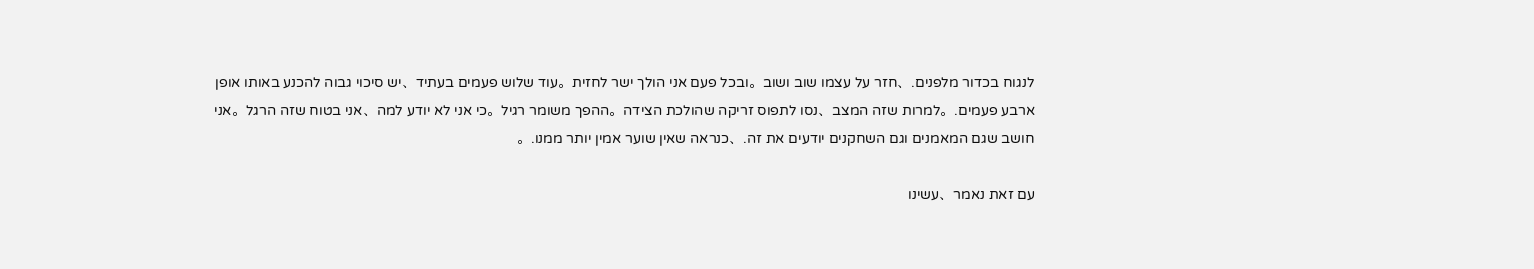לנגוח בכדור מלפנים.、חזר על עצמו שוב ושוב。ובכל פעם אני הולך ישר לחזית。עוד שלוש פעמים בעתיד、יש סיכוי גבוה להכנע באותו אופן ארבע פעמים.。למרות שזה המצב、נסו לתפוס זריקה שהולכת הצידה。ההפך משומר רגיל。כי אני לא יודע למה、אני בטוח שזה הרגל。אני חושב שגם המאמנים וגם השחקנים יודעים את זה.、כנראה שאין שוער אמין יותר ממנו.。

עם זאת נאמר、עשינו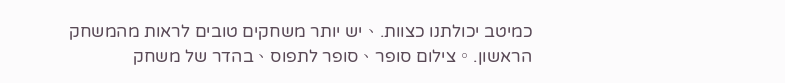כמיטב יכולתנו כצוות.、יש יותר משחקים טובים לראות מהמשחק הראשון.。צילום סופר、סופר לתפוס、בהדר של משחק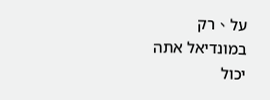על、רק במונדיאל אתה יכול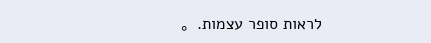לראות סופר עצמות.。